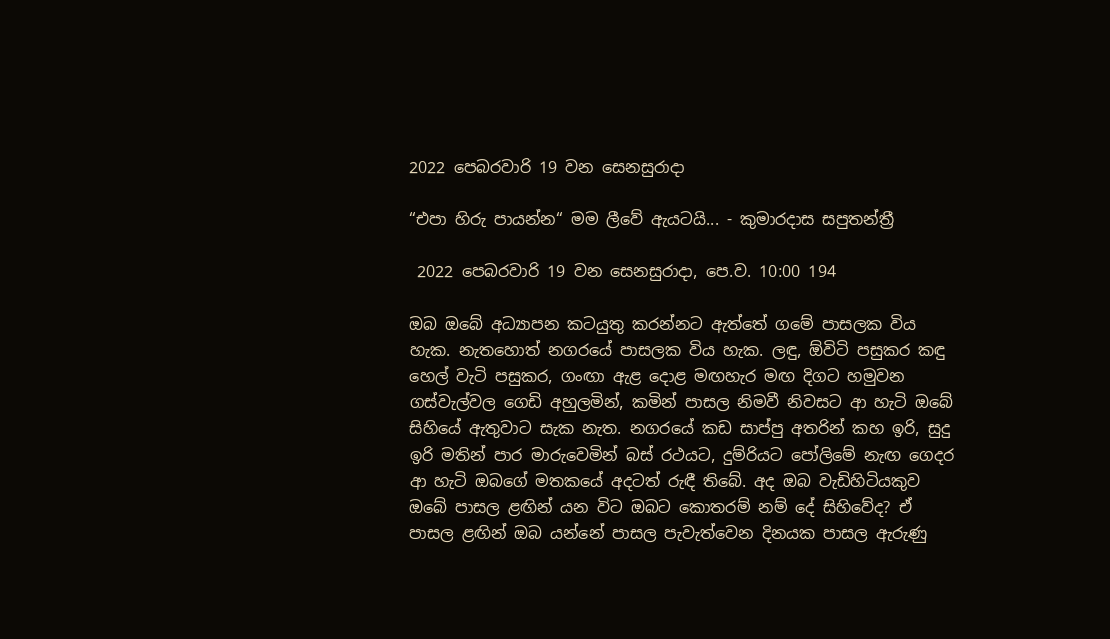2022 පෙබරවාරි 19 වන සෙනසුරාදා

“එපා හිරු පායන්න“ මම ලීවේ ඇයටයි... - කුමාරදාස සපුතන්ත්‍රී

 2022 පෙබරවාරි 19 වන සෙනසුරාදා, පෙ.ව. 10:00 194

ඔබ ඔබේ අධ්‍යාපන කටයුතු කරන්නට ඇත්තේ ගමේ පාසලක විය හැක. නැතහොත් නගරයේ පාසලක විය හැක. ලඳු, ඕවිටි පසුකර කඳු හෙල් වැටි පසුකර, ගංඟා ඇළ දොළ මඟහැර මඟ දිගට හමුවන ගස්වැල්වල ගෙඩි අහුලමින්, කමින් පාසල නිමවී නිවසට ආ හැටි ඔබේ සිහියේ ඇතුවාට සැක නැත. නගරයේ කඩ සාප්පු අතරින් කහ ඉරි, සුදු ඉරි මතින් පාර මාරුවෙමින් බස් රථයට, දුම්රියට පෝලිමේ නැඟ ගෙදර ආ හැටි ඔබගේ මතකයේ අදටත් රුඳී තිබේ. අද ඔබ වැඩිහිටියකුව ඔබේ පාසල ළඟින් යන විට ඔබට කොතරම් නම් දේ සිහිවේද? ඒ පාසල ළඟින් ඔබ යන්නේ පාසල පැවැත්වෙන දිනයක පාසල ඇරුණු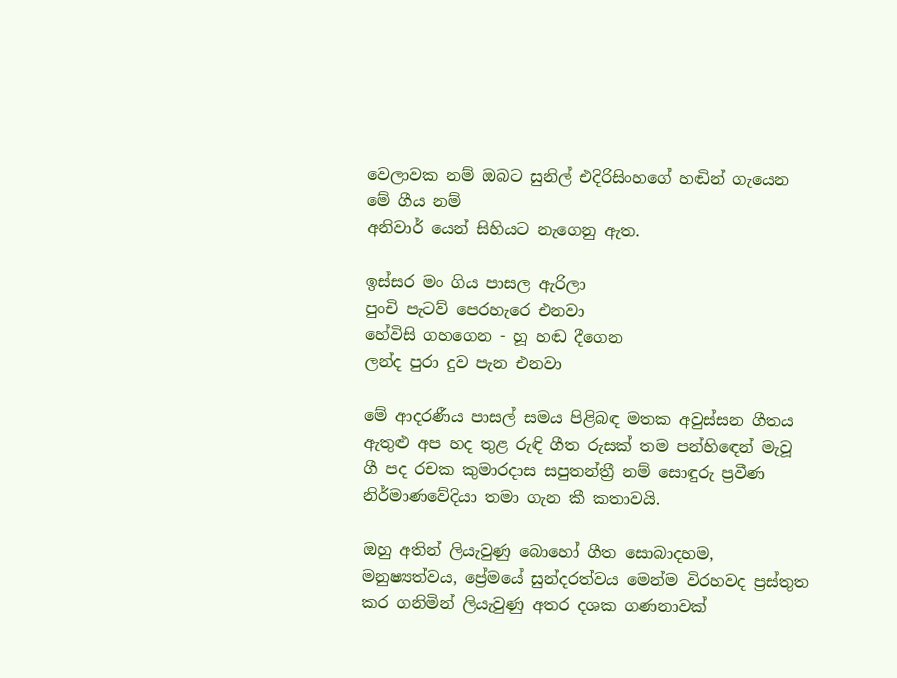වෙලාවක නම් ඔබට සුනිල් එදිරිසිංහගේ හඬින් ගැයෙන මේ ගීය නම්
අනිවාර් යෙන් සිහියට නැගෙනු ඇත.

ඉස්සර මං ගිය පාසල ඇරිලා
පුංචි පැටව් පෙරහැරෙ එනවා
හේවිසි ගහගෙන - හූ හඬ දීගෙන
ලන්ද පුරා දුව පැන එනවා

මේ ආදරණීය පාසල් සමය පිළිබඳ මතක අවුස්සන ගීතය ඇතුළු අප හද තුළ රුඳි ගීත රුසක් තම පන්හිඳෙන් මැවූ ගී පද රචක කුමාරදාස සපුතන්ත්‍රී නම් සොඳුරු ප්‍රවීණ නිර්මාණවේදියා තමා ගැන කී කතාවයි.

ඔහු අතින් ලියැවුණු බොහෝ ගීත සොබාදහම, මනුෂ්‍යත්වය, ප්‍රේමයේ සුන්දරත්වය මෙන්ම විරහවද ප්‍රස්තුත කර ගනිමින් ලියැවුණු අතර දශක ගණනාවක්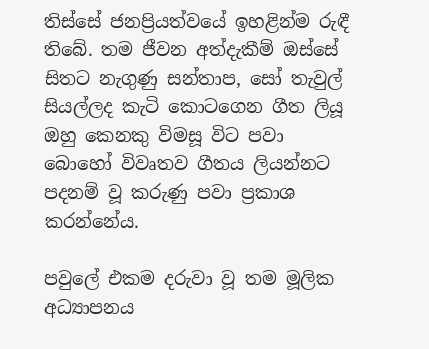තිස්සේ ජනප්‍රියත්වයේ ඉහළින්ම රුඳී තිබේ. තම ජීවන අත්දැකීම් ඔස්සේ සිතට නැගුණු සන්තාප, සෝ තැවුල් සියල්ලද කැටි කොටගෙන ගීත ලියූ ඔහු කෙනකු විමසූ විට පවා බොහෝ විවෘතව ගීතය ලියන්නට පදනම් වූ කරුණු පවා ප්‍රකාශ කරන්නේය.

පවුලේ එකම දරුවා වූ තම මූලික අධ්‍යාපනය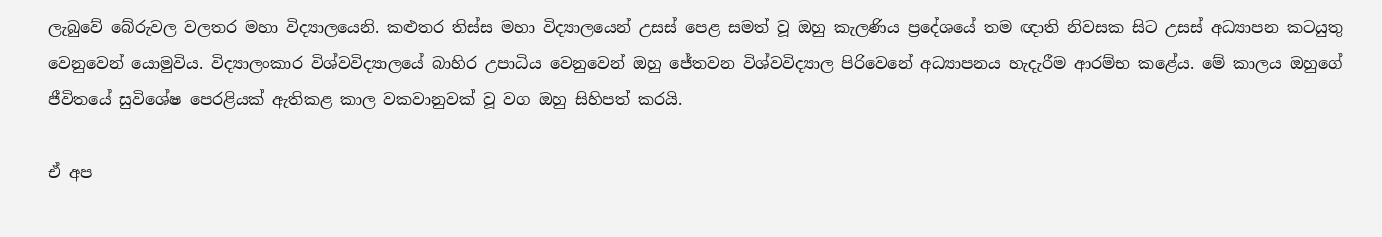ලැබුවේ බේරුවල වලතර මහා විද්‍යාලයෙනි. කළුතර තිස්ස මහා විද්‍යාලයෙන් උසස් පෙළ සමත් වූ ඔහු කැලණිය ප්‍රදේශයේ තම ඥාති නිවසක සිට උසස් අධ්‍යාපන කටයුතු වෙනුවෙන් යොමුවිය. විද්‍යාලංකාර විශ්වවිද්‍යාලයේ බාහිර උපාධිය වෙනුවෙන් ඔහු ජේතවන විශ්වවිද්‍යාල පිරිවෙනේ අධ්‍යාපනය හැදැරීම ආරම්භ කළේය. මේ කාලය ඔහුගේ ජීවිතයේ සුවිශේෂ පෙරළියක් ඇතිකළ කාල වකවානුවක් වූ වග ඔහු සිහිපත් කරයි.

ඒ අප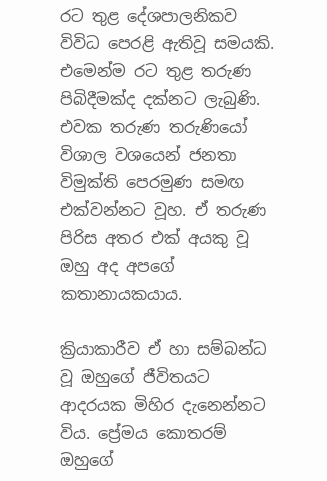රට තුළ දේශපාලනිකව විවිධ පෙරළි ඇතිවූ සමයකි. එමෙන්ම රට තුළ තරුණ පිබිදීමක්ද දක්නට ලැබුණි. එවක තරුණ තරුණියෝ විශාල වශයෙන් ජනතා විමුක්ති පෙරමුණ සමඟ එක්වන්නට වූහ. ඒ තරුණ පිරිස අතර එක් අයකු වූ ඔහු අද අපගේ කතානායකයාය.

ක්‍රියාකාරීව ඒ හා සම්බන්ධ වූ ඔහුගේ ජීවිතයට ආදරයක මිහිර දැනෙන්නට විය. ප්‍රේමය කොතරම් ඔහුගේ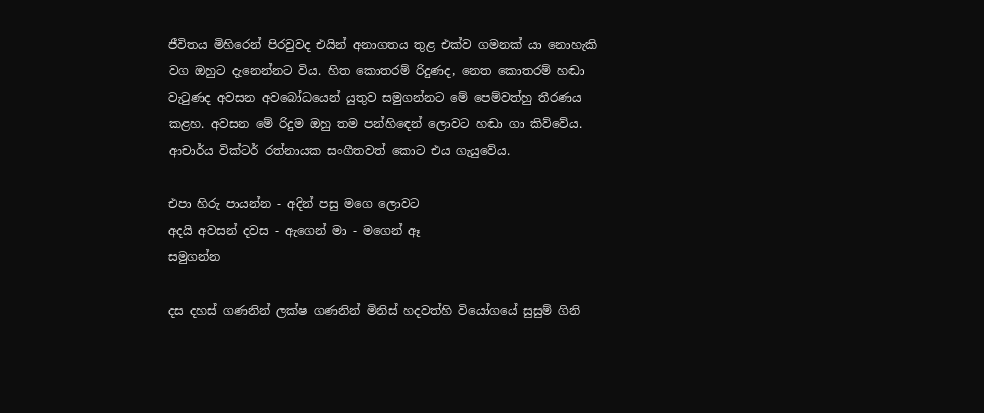ජීවිතය මිහිරෙන් පිරවුවද එයින් අනාගතය තුළ එක්ව ගමනක් යා නොහැකි වග ඔහුට දැනෙන්නට විය. හිත කොතරම් රිදුණද, නෙත කොතරම් හඬා වැටුණද අවසන අවබෝධයෙන් යුතුව සමුගන්නට මේ පෙම්වත්හු තීරණය කළහ. අවසන මේ රිදුම ඔහු තම පන්හිඳෙන් ලොවට හඬා ගා කිව්වේය. ආචාර්ය වික්ටර් රත්නායක සංගීතවත් කොට එය ගැයුවේය.

එපා හිරු පායන්න - අදින් පසු මගෙ ලොවට
අදයි අවසන් දවස - ඇගෙන් මා - මගෙන් ඈ
සමුගන්න

දස දහස් ගණනින් ලක්ෂ ගණනින් මිනිස් හදවත්හි වියෝගයේ සුසුම් ගිනි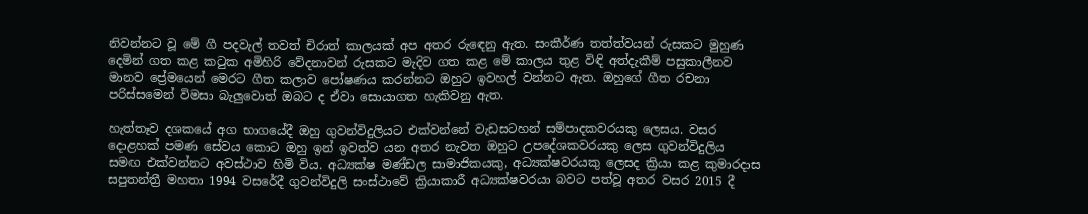නිවන්නට වූ මේ ගී පදවැල් තවත් චිරාත් කාලයක් අප අතර රුඳෙනු ඇත. සංකීර්ණ තත්ත්වයන් රුසකට මුහුණ දෙමින් ගත කළ කටුක අමිහිරි වේදනාවන් රුසකට මැදිව ගත කළ මේ කාලය තුළ විඳි අත්දැකීම් පසුකාලීනව මානව ප්‍රේමයෙන් මෙරට ගීත කලාව පෝෂණය කරන්නට ඔහුට ඉවහල් වන්නට ඇත. ඔහුගේ ගීත රචනා පරිස්සමෙන් විමසා බැලුවොත් ඔබට ද ඒවා සොයාගත හැකිවනු ඇත.

හැත්තෑව දශකයේ අග භාගයේදී ඔහු ගුවන්විදුලියට එක්වන්නේ වැඩසටහන් සම්පාදකවරයකු ලෙසය. වසර දොළහක් පමණ සේවය කොට ඔහු ඉන් ඉවත්ව යන අතර නැවත ඔහුට උපදේශකවරයකු ලෙස ගුවන්විදුලිය සමඟ එක්වන්නට අවස්ථාව හිමි විය. අධ්‍යක්ෂ මණ්ඩල සාමාජිකයකු, අධ්‍යක්ෂවරයකු ලෙසද ක්‍රියා කළ කුමාරදාස සපුතන්ත්‍රී මහතා 1994 වසරේදී ගුවන්විදුලි සංස්ථාවේ ක්‍රියාකාරී අධ්‍යක්ෂවරයා බවට පත්වූ අතර වසර 2015 දී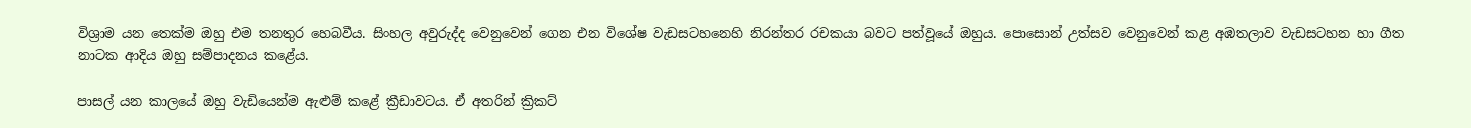විශ්‍රාම යන තෙක්ම ඔහු එම තනතුර හෙබවීය. සිංහල අවුරුද්ද වෙනුවෙන් ගෙන එන විශේෂ වැඩසටහනෙහි නිරන්තර රචකයා බවට පත්වූයේ ඔහුය. පොසොන් උත්සව වෙනුවෙන් කළ අඹතලාව වැඩසටහන හා ගීත නාටක ආදිය ඔහු සම්පාදනය කළේය.

පාසල් යන කාලයේ ඔහු වැඩියෙන්ම ඇළුම් කළේ ක්‍රීඩාවටය. ඒ අතරින් ක්‍රිකට්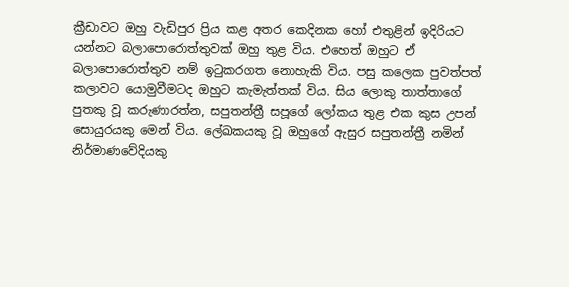ක්‍රීඩාවට ඔහු වැඩිපුර ප්‍රිය කළ අතර කෙදිනක හෝ එතුළින් ඉදිරියට යන්නට බලාපොරොත්තුවක් ඔහු තුළ විය. එහෙත් ඔහුට ඒ බලාපොරොත්තුව නම් ඉටුකරගත නොහැකි විය. පසු කලෙක පුවත්පත් කලාවට යොමුවීමටද ඔහුට කැමැත්තක් විය. සිය ලොකු තාත්තාගේ පුතකු වූ කරුණාරත්න, සපුතන්ත්‍රී සපූගේ ලෝකය තුළ එක කුස උපන් සොයුරයකු මෙන් විය. ලේඛකයකු වූ ඔහුගේ ඇසුර සපුතන්ත්‍රී නමින් නිර්මාණවේදියකු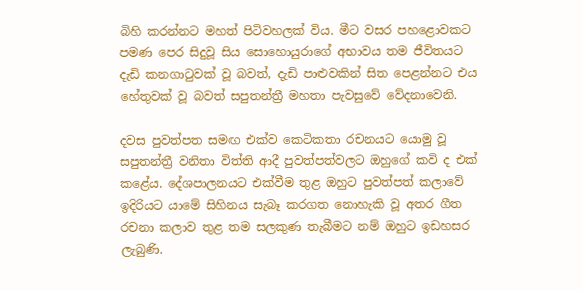බිහි කරන්නට මහත් පිටිවහලක් විය. මීට වසර පහළොවකට පමණ පෙර සිදුවූ සිය සොහොයුරාගේ අභාවය තම ජීවිතයට දැඩි කනගාටුවක් වූ බවත්, දැඩි පාළුවකින් සිත පෙළන්නට එය හේතුවක් වූ බවත් සපුතන්ත්‍රී මහතා පැවසුවේ වේදනාවෙනි.

දවස පුවත්පත සමඟ එක්ව කෙටිකතා රචනයට යොමු වූ සපුතන්ත්‍රී වනිතා විත්ති ආදී පුවත්පත්වලට ඔහුගේ කවි ද එක් කළේය. දේශපාලනයට එක්වීම තුළ ඔහුට පුවත්පත් කලාවේ ඉදිරියට යාමේ සිහිනය සැබෑ කරගත නොහැකි වූ අතර ගීත රචනා කලාව තුළ තම සලකුණ තැබීමට නම් ඔහුට ඉඩහසර ලැබුණි.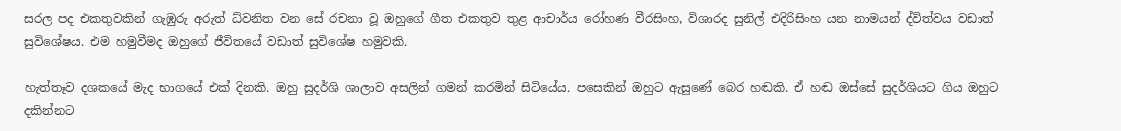සරල පද එකතුවකින් ගැඹුරු අරුත් ධ්වනිත වන සේ රචනා වූ ඔහුගේ ගීත එකතුව තුළ ආචාර්ය රෝහණ වීරසිංහ, විශාරද සුනිල් එදිරිසිංහ යන නාමයන් ද්විත්වය වඩාත් සුවිශේෂය. එම හමුවීමද ඔහුගේ ජීවිතයේ වඩාත් සුවිශේෂ හමුවකි.

හැත්තෑව දශකයේ මැද භාගයේ එක් දිනකි. ඔහු සුදර්ශි ශාලාව අසලින් ගමන් කරමින් සිටියේය. පසෙකින් ඔහුට ඇසුණේ බෙර හඬකි. ඒ හඬ ඔස්සේ සුදර්ශියට ගිය ඔහුට දකින්නට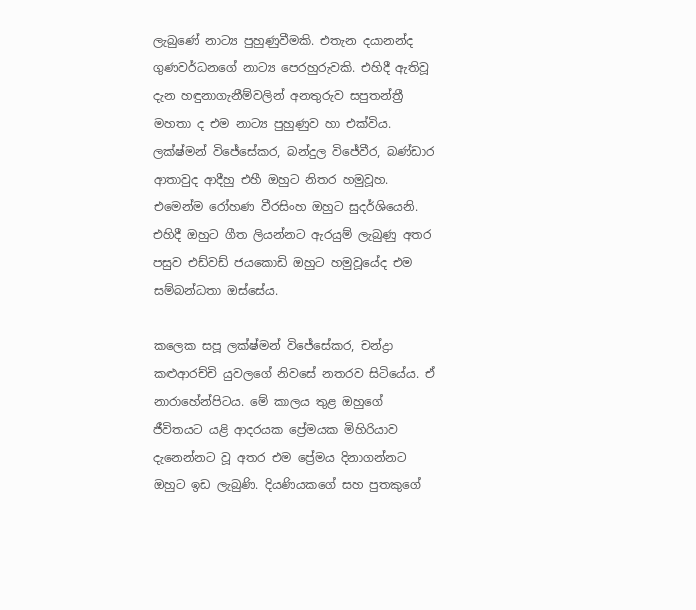ලැබුණේ නාට්‍ය පුහුණුවීමකි. එතැන දයානන්ද ගුණවර්ධනගේ නාට්‍ය පෙරහුරුවකි. එහිදී ඇතිවූ දැන හඳුනාගැනීම්වලින් අනතුරුව සපුතන්ත්‍රී මහතා ද එම නාට්‍ය පුහුණුව හා එක්විය. ලක්ෂ්මන් විජේසේකර, බන්දුල විජේවීර, බණ්ඩාර ආතාවුද ආදීහු එහී ඔහුට නිතර හමුවූහ. එමෙන්ම රෝහණ වීරසිංහ ඔහුට සුදර්ශියෙනි. එහිදී ඔහුට ගීත ලියන්නට ඇරයුම් ලැබුණු අතර පසුව එඩ්වඩ් ජයකොඩි ඔහුට හමුවූයේද එම සම්බන්ධතා ඔස්සේය.

කලෙක සපූ ලක්ෂ්මන් විජේසේකර, චන්ද්‍රා කළුආරච්චි යුවලගේ නිවසේ නතරව සිටියේය. ඒ නාරාහේන්පිටය. මේ කාලය තුළ ඔහුගේ ජීවිතයට යළි ආදරයක ප්‍රේමයක මිහිරියාව දැනෙන්නට වූ අතර එම ප්‍රේමය දිනාගන්නට ඔහුට ඉඩ ලැබුණි. දියණියකගේ සහ පුතකුගේ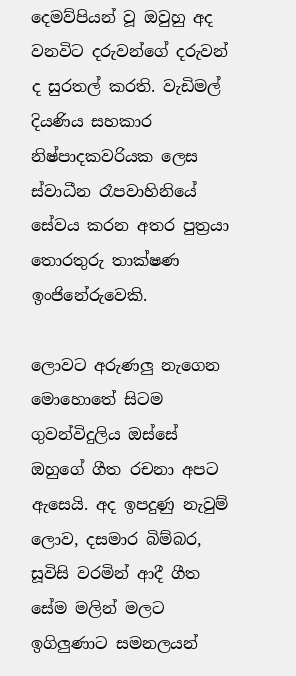දෙමව්පියන් වූ ඔවුහු අද වනවිට දරුවන්ගේ දරුවන් ද සුරතල් කරති. වැඩිමල් දියණිය සහකාර නිෂ්පාදකවරියක ලෙස ස්වාධීන රෑපවාහිනියේ සේවය කරන අතර පුත්‍රයා තොරතුරු තාක්ෂණ ඉංජිනේරුවෙකි.

ලොවට අරුණලු නැගෙන මොහොතේ සිටම ගුවන්විදුලිය ඔස්සේ ඔහුගේ ගීත රචනා අපට ඇසෙයි. අද ඉපදුණු නැවුම් ලොව, දසමාර බිම්බර, සූවිසි වරමින් ආදී ගීත සේම මලින් මලට ඉගිලුණාට සමනලයන්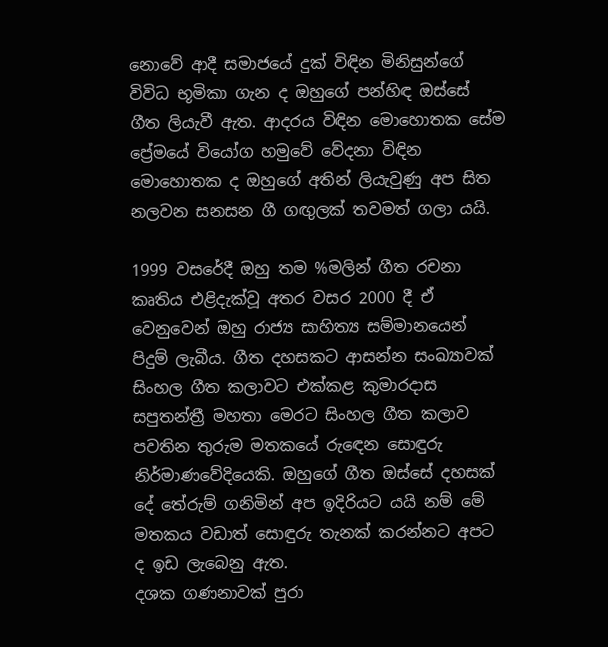නොවේ ආදී සමාජයේ දුක් විඳින මිනිසුන්ගේ විවිධ භූමිකා ගැන ද ඔහුගේ පන්හිඳ ඔස්සේ ගීත ලියැවී ඇත. ආදරය විඳින මොහොතක සේම ප්‍රේමයේ වියෝග හමුවේ වේදනා විඳින මොහොතක ද ඔහුගේ අතින් ලියැවුණු අප සිත නලවන සනසන ගී ගඟුලක් තවමත් ගලා යයි.

1999 වසරේදී ඔහු තම %මලින් ගීත රචනා කෘතිය එළිදැක්වූ අතර වසර 2000 දී ඒ වෙනුවෙන් ඔහු රාජ්‍ය සාහිත්‍ය සම්මානයෙන් පිදුම් ලැබීය. ගීත දහසකට ආසන්න සංඛ්‍යාවක් සිංහල ගීත කලාවට එක්කළ කුමාරදාස සපුතන්ත්‍රී මහතා මෙරට සිංහල ගීත කලාව පවතින තුරුම මතකයේ රුඳෙන සොඳුරු නිර්මාණවේදියෙකි. ඔහුගේ ගීත ඔස්සේ දහසක් දේ තේරුම් ගනිමින් අප ඉදිරියට යයි නම් මේ මතකය වඩාත් සොඳුරු තැනක් කරන්නට අපට ද ඉඩ ලැබෙනු ඇත.
දශක ගණනාවක් පුරා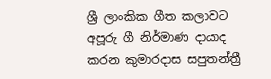ශ්‍රී ලාංකික ගීත කලාවට අපූරු ගී නිර්මාණ දායාද කරන කුමාරදාස සපුතන්ත්‍රී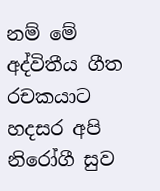නම් මේ අද්විතීය ගීත රචකයාට හදසර අපි නිරෝගී සුව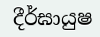දීර්ඝායුෂ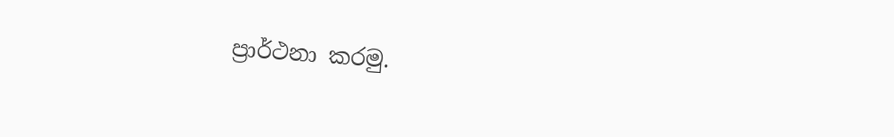ප්‍රාර්ථනා කරමු.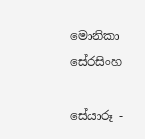මොනිකා සේරසිංහ

සේයාරූ -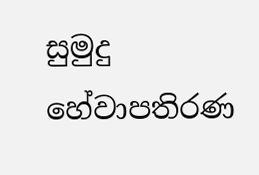සුමුදු හේවාපතිරණ